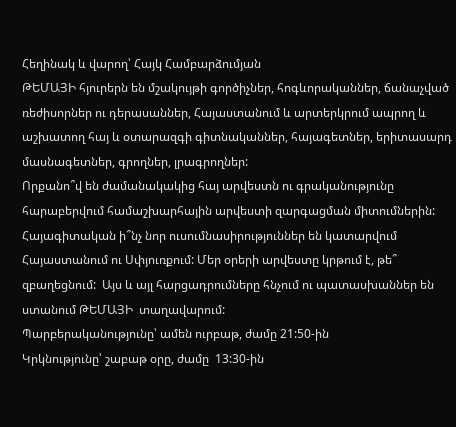Հեղինակ և վարող՝ Հայկ Համբարձումյան
ԹԵՄԱՅԻ հյուրերն են մշակույթի գործիչներ, հոգևորականներ, ճանաչված ռեժիսորներ ու դերասաններ, Հայաստանում և արտերկրում ապրող և աշխատող հայ և օտարազգի գիտնականներ, հայագետներ, երիտասարդ մասնագետներ, գրողներ, լրագրողներ:
Որքանո՞վ են ժամանակակից հայ արվեստն ու գրականությունը հարաբերվում համաշխարհային արվեստի զարգացման միտումներին: Հայագիտական ի՞նչ նոր ուսումնասիրություններ են կատարվում Հայաստանում ու Սփյուռքում: Մեր օրերի արվեստը կրթում է, թե՞ զբաղեցնում:  Այս և այլ հարցադրումները հնչում ու պատասխաններ են ստանում ԹԵՄԱՅԻ  տաղավարում:
Պարբերականությունը՝ ամեն ուրբաթ, ժամը 21:50-ին
Կրկնությունը՝ շաբաթ օրը, ժամը  13:30-ին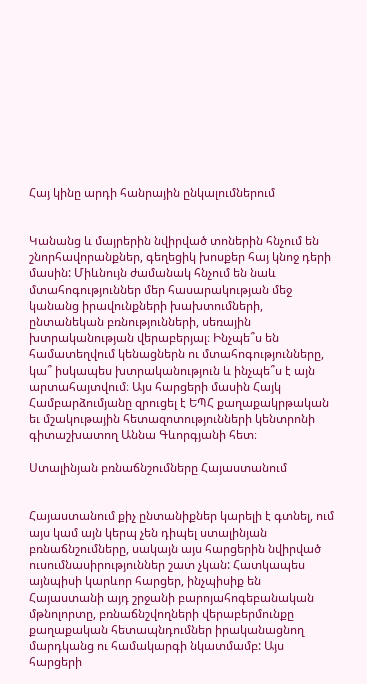Հայ կինը արդի հանրային ընկալումներում


Կանանց և մայրերին նվիրված տոներին հնչում են շնորհավորանքներ, գեղեցիկ խոսքեր հայ կնոջ դերի մասին: Միևնույն ժամանակ հնչում են նաև մտահոգություններ մեր հասարակության մեջ կանանց իրավունքների խախտումների, ընտանեկան բռնությունների, սեռային խտրականության վերաբերյալ։ Ինչպե՞ս են համատեղվում կենացներն ու մտահոգությունները, կա՞ իսկապես խտրականություն և ինչպե՞ս է այն արտահայտվում։ Այս հարցերի մասին Հայկ Համբարձումյանը զրուցել է ԵՊՀ քաղաքակրթական եւ մշակութային հետազոտությունների կենտրոնի գիտաշխատող Աննա Գևորգյանի հետ։

Ստալինյան բռնաճնշումները Հայաստանում


Հայաստանում քիչ ընտանիքներ կարելի է գտնել, ում այս կամ այն կերպ չեն դիպել ստալինյան բռնաճնշումները, սակայն այս հարցերին նվիրված ուսումնասիրություններ շատ չկան: Հատկապես այնպիսի կարևոր հարցեր, ինչպիսիք են Հայաստանի այդ շրջանի բարոյահոգեբանական մթնոլորտը, բռնաճնշվողների վերաբերմունքը քաղաքական հետապնդումներ իրականացնող մարդկանց ու համակարգի նկատմամբ: Այս հարցերի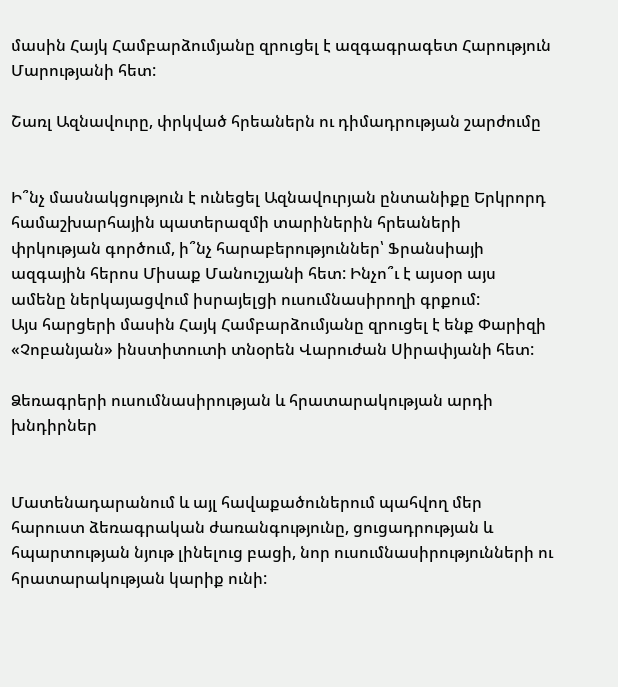մասին Հայկ Համբարձումյանը զրուցել է ազգագրագետ Հարություն Մարությանի հետ:

Շառլ Ազնավուրը, փրկված հրեաներն ու դիմադրության շարժումը


Ի՞նչ մասնակցություն է ունեցել Ազնավուրյան ընտանիքը Երկրորդ համաշխարհային պատերազմի տարիներին հրեաների փրկության գործում, ի՞նչ հարաբերություններ՝ Ֆրանսիայի ազգային հերոս Միսաք Մանուշյանի հետ: Ինչո՞ւ է այսօր այս ամենը ներկայացվում իսրայելցի ուսումնասիրողի գրքում:
Այս հարցերի մասին Հայկ Համբարձումյանը զրուցել է ենք Փարիզի «Չոբանյան» ինստիտուտի տնօրեն Վարուժան Սիրափյանի հետ:

Ձեռագրերի ուսումնասիրության և հրատարակության արդի խնդիրներ


Մատենադարանում և այլ հավաքածուներում պահվող մեր հարուստ ձեռագրական ժառանգությունը, ցուցադրության և հպարտության նյութ լինելուց բացի, նոր ուսումնասիրությունների ու հրատարակության կարիք ունի: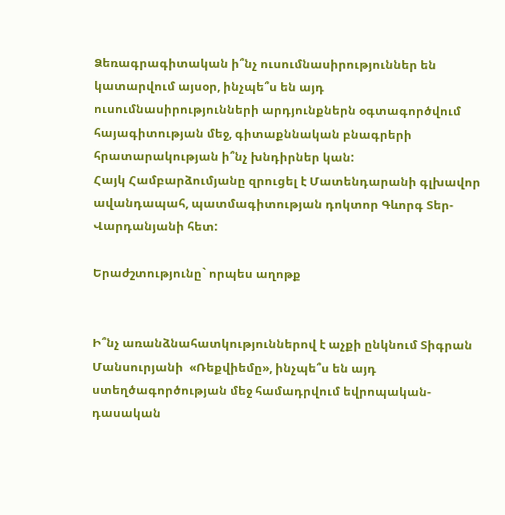Ձեռագրագիտական ի՞նչ ուսումնասիրություններ են կատարվում այսօր, ինչպե՞ս են այդ ուսումնասիրությունների արդյունքներն օգտագործվում հայագիտության մեջ, գիտաքննական բնագրերի հրատարակության ի՞նչ խնդիրներ կան:
Հայկ Համբարձումյանը զրուցել է Մատենդարանի գլխավոր ավանդապահ, պատմագիտության դոկտոր Գևորգ Տեր-Վարդանյանի հետ:

Երաժշտությունը` որպես աղոթք


Ի՞նչ առանձնահատկություններով է աչքի ընկնում Տիգրան Մանսուրյանի  «Ռեքվիեմը», ինչպե՞ս են այդ ստեղծագործության մեջ համադրվում եվրոպական-դասական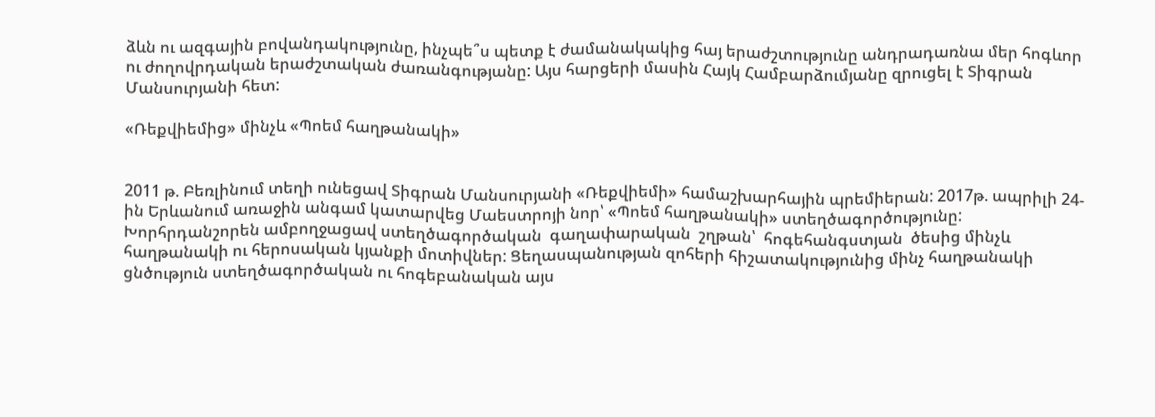ձևն ու ազգային բովանդակությունը, ինչպե՞ս պետք է ժամանակակից հայ երաժշտությունը անդրադառնա մեր հոգևոր  ու ժողովրդական երաժշտական ժառանգությանը: Այս հարցերի մասին Հայկ Համբարձումյանը զրուցել է Տիգրան Մանսուրյանի հետ:

«Ռեքվիեմից» մինչև «Պոեմ հաղթանակի»


2011 թ. Բեռլինում տեղի ունեցավ Տիգրան Մանսուրյանի «Ռեքվիեմի» համաշխարհային պրեմիերան: 2017թ. ապրիլի 24-ին Երևանում առաջին անգամ կատարվեց Մաեստրոյի նոր՝ «Պոեմ հաղթանակի» ստեղծագործությունը: Խորհրդանշորեն ամբողջացավ ստեղծագործական  գաղափարական  շղթան՝  հոգեհանգստյան  ծեսից մինչև հաղթանակի ու հերոսական կյանքի մոտիվներ: Ցեղասպանության զոհերի հիշատակությունից մինչ հաղթանակի ցնծություն ստեղծագործական ու հոգեբանական այս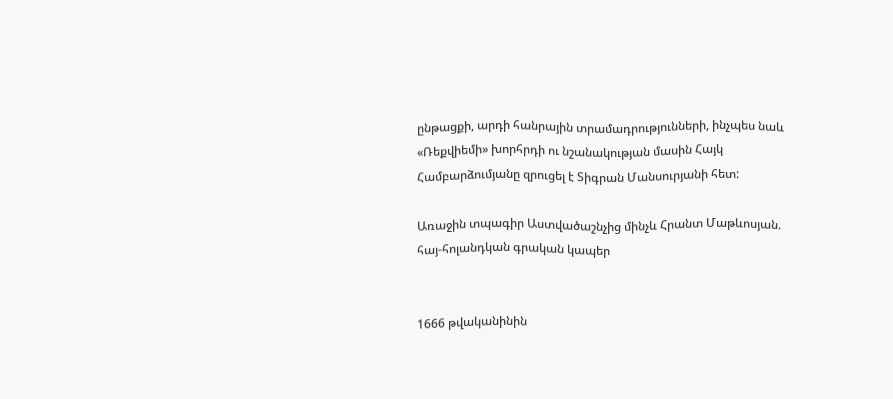ընթացքի, արդի հանրային տրամադրությունների, ինչպես նաև «Ռեքվիեմի» խորհրդի ու նշանակության մասին Հայկ Համբարձումյանը զրուցել է Տիգրան Մանսուրյանի հետ:

Առաջին տպագիր Աստվածաշնչից մինչև Հրանտ Մաթևոսյան. հայ-հոլանդկան գրական կապեր


1666 թվականինին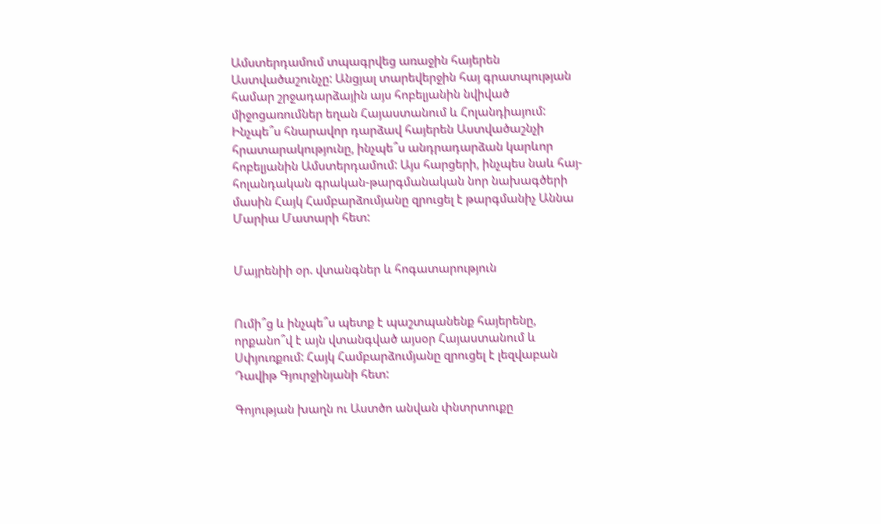Ամստերդամում տպագրվեց առաջին հայերեն Աստվածաշունչը: Անցյալ տարեվերջին հայ գրատպության համար շրջադարձային այս հոբելյանին նվիված միջոցառումներ եղան Հայաստանում և Հոլանդիայում: Ինչպե՞ս հնարավոր դարձավ հայերեն Աստվածաշնչի հրատարակությունը, ինչպե՞ս անդրադարձան կարևոր հոբելյանին Ամստերդամում: Այս հարցերի, ինչպես նաև հայ-հոլանդական գրական-թարգմանական նոր նախագծերի մասին Հայկ Համբարձումյանը զրուցել է թարգմանիչ Աննա Մարիա Մատարի հետ:


Մայրենիի օր. վտանգներ և հոգատարություն


Ումի՞ց և ինչպե՞ս պետք է պաշտպանենք հայերենը, որքանո՞վ է այն վտանգված այսօր Հայաստանում և Սփյուռքում: Հայկ Համբարձումյանը զրուցել է լեզվաբան Դավիթ Գյուրջինյանի հետ:

Գոյության խաղն ու Աստծո անվան փնտրտուքը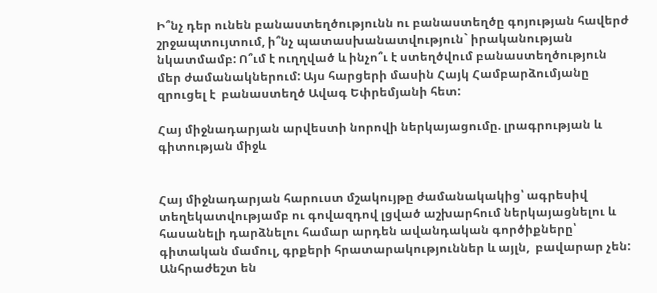Ի՞նչ դեր ունեն բանաստեղծությունն ու բանաստեղծը գոյության հավերժ շրջապտույտում, ի՞նչ պատասխանատվություն` իրականության նկատմամբ: Ո՞ւմ է ուղղված և ինչո՞ւ է ստեղծվում բանաստեղծություն մեր ժամանակներում: Այս հարցերի մասին Հայկ Համբարձումյանը զրուցել է  բանաստեղծ Ավագ Եփրեմյանի հետ:

Հայ միջնադարյան արվեստի նորովի ներկայացումը. լրագրության և գիտության միջև


Հայ միջնադարյան հարուստ մշակույթը ժամանակակից՝ ագրեսիվ տեղեկատվությամբ ու գովազդով լցված աշխարհում ներկայացնելու և հասանելի դարձնելու համար արդեն ավանդական գործիքները՝ գիտական մամուլ, գրքերի հրատարակություններ և այլն,  բավարար չեն: Անհրաժեշտ են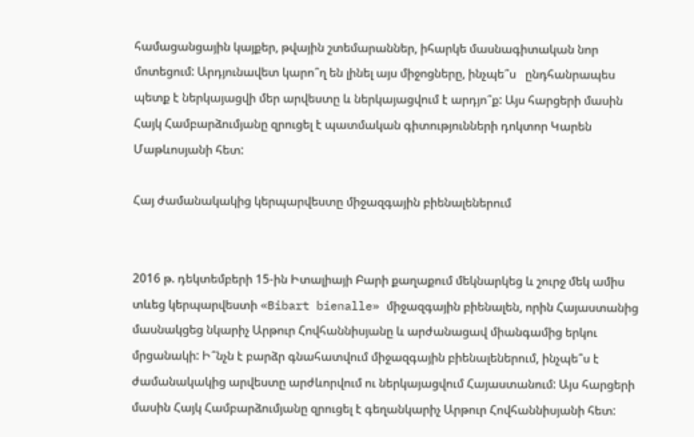համացանցային կայքեր, թվային շտեմարաններ, իհարկե մասնագիտական նոր մոտեցում: Արդյունավետ կարո՞ղ են լինել այս միջոցները, ինչպե՞ս   ընդհանրապես պետք է ներկայացվի մեր արվեստը և ներկայացվում է արդյո՞ք: Այս հարցերի մասին Հայկ Համբարձումյանը զրուցել է պատմական գիտությունների դոկտոր Կարեն Մաթևոսյանի հետ:

Հայ ժամանակակից կերպարվեստը միջազգային բիենալեներում


2016 թ. դեկտեմբերի 15-ին Իտալիայի Բարի քաղաքում մեկնարկեց և շուրջ մեկ ամիս տևեց կերպարվեստի «Bibart bienalle» միջազգային բիենալեն, որին Հայաստանից մասնակցեց նկարիչ Արթուր Հովհաննիսյանը և արժանացավ միանգամից երկու մրցանակի: Ի՞նչն է բարձր գնահատվում միջազգային բիենալեներում, ինչպե՞ս է ժամանակակից արվեստը արժևորվում ու ներկայացվում Հայաստանում: Այս հարցերի մասին Հայկ Համբարձումյանը զրուցել է գեղանկարիչ Արթուր Հովհաննիսյանի հետ: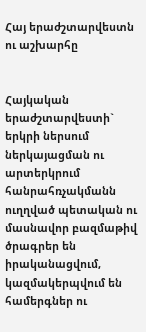Հայ երաժշտարվեստն ու աշխարհը


Հայկական երաժշտարվեստի` երկրի ներսում ներկայացման ու արտերկրում հանրահռչակմանն ուղղված պետական ու մասնավոր բազմաթիվ ծրագրեր են իրականացվում, կազմակերպվում են համերգներ ու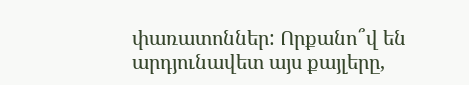փառատոններ: Որքանո՞վ են արդյունավետ այս քայլերը,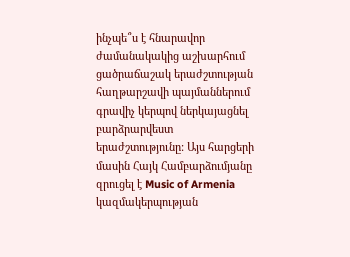ինչպե՞ս է հնարավոր ժամանակակից աշխարհում ցածրաճաշակ երաժշտության հաղթարշավի պայմաններում գրավիչ կերպով ներկայացնել բարձրարվեստ երաժշտությունը: Այս հարցերի մասին Հայկ Համբարձումյանը զրուցել է Music of Armenia կազմակերպության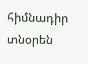հիմնադիր տնօրեն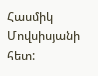Հասմիկ Մովսիսյանի հետ: